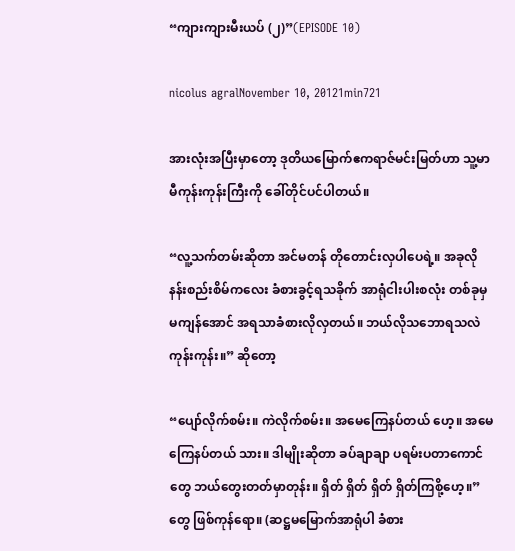“ကျားကျားမီးယပ် (၂)”(EPISODE 10)

nicolus agralNovember 10, 20121min721

အားလုံးအပြီးမှာတော့ ဒုတိယမြောက်ဧကရာဇ်မင်းမြတ်ဟာ သူ့မာမီကုန်းကုန်းကြီးကို ခေါ်တိုင်ပင်ပါတယ်။

“လူ့သက်တမ်းဆိုတာ အင်မတန် တိုတောင်းလှပါပေရဲ့။ အခုလို နန်းစည်းစိမ်ကလေး ခံစားခွင့်ရသခိုက် အာရုံငါးပါးစလုံး တစ်ခုမှ မကျန်အောင် အရသာခံစားလိုလှတယ်။ ဘယ်လိုသဘောရသလဲ ကုန်းကုန်း။” ဆိုတော့

“ပျော်လိုက်စမ်း။ ကဲလိုက်စမ်း။ အမေကြေနပ်တယ် ဟေ့။ အမေ ကြေနပ်တယ် သား။ ဒါမျိုးဆိုတာ ခပ်ချာချာ ပရမ်းပတာကောင်တွေ ဘယ်တွေးတတ်မှာတုန်း။ ရှိတ် ရှိတ် ရှိတ် ရှိတ်ကြစို့ဟေ့။” တွေ ဖြစ်ကုန်ရော။ (ဆဋ္ဌမမြောက်အာရုံပါ ခံစား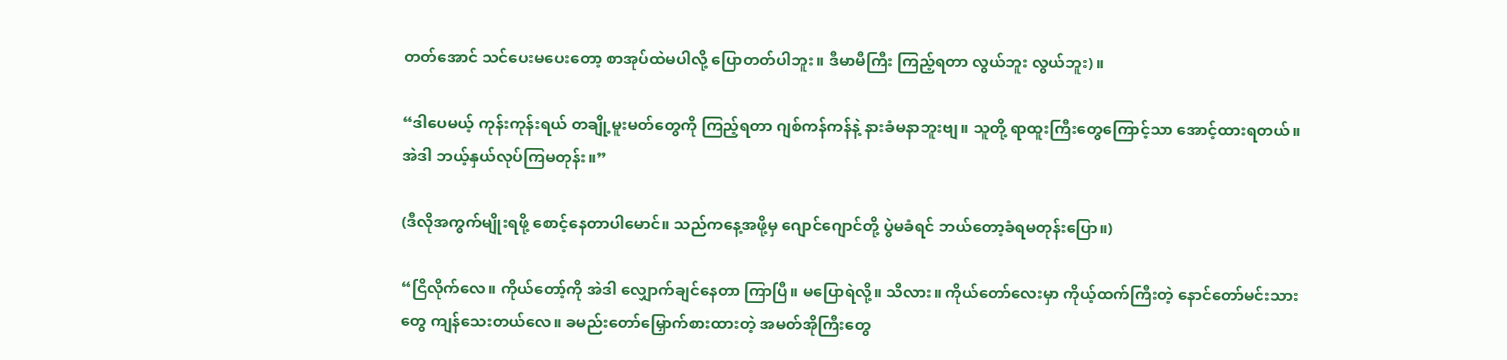တတ်အောင် သင်ပေးမပေးတော့ စာအုပ်ထဲမပါလို့ ပြောတတ်ပါဘူး။ ဒီမာမီကြီး ကြည့်ရတာ လွယ်ဘူး လွယ်ဘူး)။

“ဒါပေမယ့် ကုန်းကုန်းရယ် တချို့မူးမတ်တွေကို ကြည့်ရတာ ဂျစ်ကန်ကန်နဲ့ နားခံမနာဘူးဗျ။ သူတို့ ရာထူးကြီးတွေကြောင့်သာ အောင့်ထားရတယ်။ အဲဒါ ဘယ့်နှယ်လုပ်ကြမတုန်း။”

(ဒီလိုအကွက်မျိုးရဖို့ စောင့်နေတာပါမောင်။ သည်ကနေ့အဖို့မှ ဂျောင်ဂျောင်တို့ ပွဲမခံရင် ဘယ်တော့ခံရမတုန်းပြော။)

“ငြိလိုက်လေ။ ကိုယ်တော့်ကို အဲဒါ လျှောက်ချင်နေတာ ကြာပြီ။ မပြောရဲလို့။ သိလား။ ကိုယ်တော်လေးမှာ ကိုယ့်ထက်ကြီးတဲ့ နောင်တော်မင်းသားတွေ ကျန်သေးတယ်လေ။ ခမည်းတော်မြှောက်စားထားတဲ့ အမတ်အိုကြီးတွေ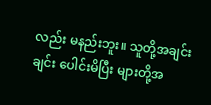လည်း မနည်းဘူး။ သူတို့အချင်းချင်း ပေါင်းမိပြီး များတို့အ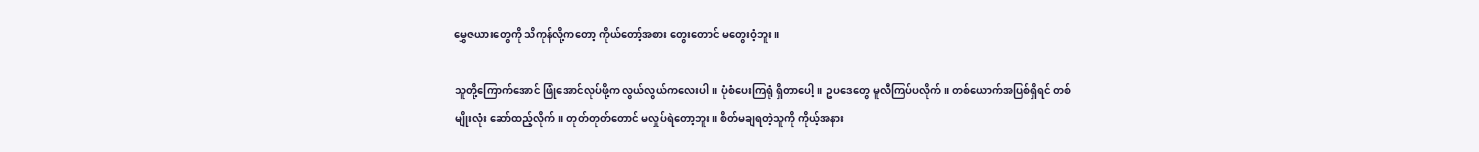မွှေဇယားတွေကို သိကုန်လို့ကတော့ ကိုယ်တော့်အစား တွေးတောင် မတွေးဝံ့ဘူး။

သူတို့ကြောက်အောင် ဖြုံအောင်လုပ်ဖို့က လွယ်လွယ်ကလေးပါ။ ပုံစံပေးကြရုံ ရှိတာပေါ့။ ဥပဒေတွေ မူလီကြပ်ပလိုက်။ တစ်ယောက်အပြစ်ရှိရင် တစ်မျိုးလုံး ဆော်ထည့်လိုက်။ တုတ်တုတ်တောင် မလှုပ်ရဲတော့ဘူး။ စိတ်မချရတဲ့သူကို ကိုယ့်အနား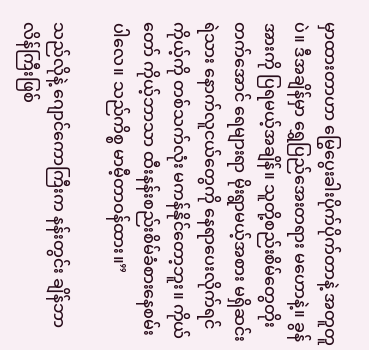မှာထားတာဟာ မြွေပွေးခါးပိုက်ပိုက်တာနဲ့ အတူတူပဲ။ ဒီအချိန်မှာ ရွှေပြည်အေးတရား မဟောနဲ့။ ခွန်အားကို ပြရမယ့်အချိန်။ သူတို့စည်းစိမ်တွေတိုးတက်အောင် ရေများရာ မိုးရွာမယ့်အစား မရှိဆင်းရဲသား နောက်လူငယ်တွေကို နေရာပေးလိုက်ရင် ကိုယ့်ကို တစ်သက်လုံး မကန်နိုင်တော့ဘူး။ ကိုယ်တော် ကိုယ့်ဘာသာ ထီးနန်းစည်းစိမ်ခံစားနေစမ်းပါလေ။ သည်ကိစ္စ မာမီ့တာဝန်ထား။”

သည်လိုနဲ့ ဂျောင်ကောကြီးက နန်းတွင်း ချိန်ဘာလိန်ကြီးဖြစ်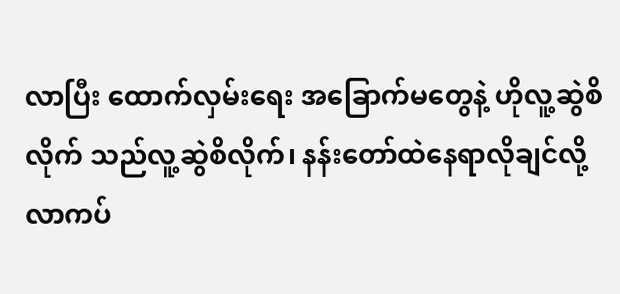လာပြီး ထောက်လှမ်းရေး အခြောက်မတွေနဲ့ ဟိုလူ့ဆွဲစိလိုက် သည်လူ့ဆွဲစိလိုက်၊ နန်းတော်ထဲနေရာလိုချင်လို့ လာကပ်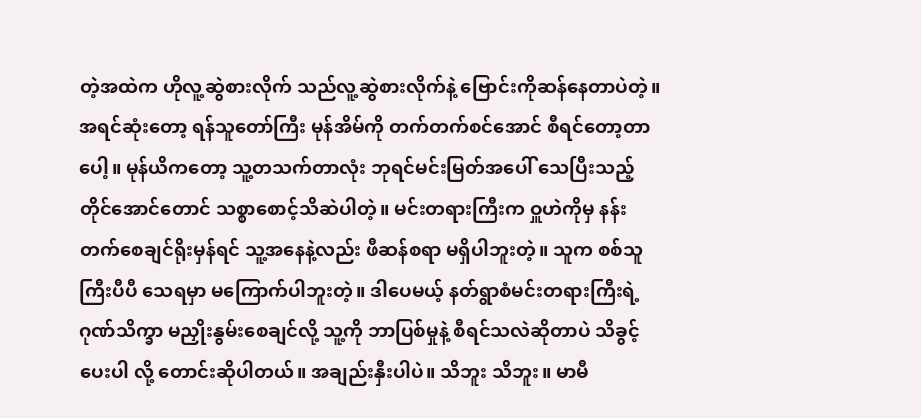တဲ့အထဲက ဟိုလူ့ဆွဲစားလိုက် သည်လူ့ဆွဲစားလိုက်နဲ့ ဗြောင်းကိုဆန်နေတာပဲတဲ့။ အရင်ဆုံးတော့ ရန်သူတော်ကြီး မုန်အိမ်ကို တက်တက်စင်အောင် စီရင်တော့တာပေါ့။ မုန်ယိကတော့ သူ့တသက်တာလုံး ဘုရင်မင်းမြတ်အပေါ် သေပြီးသည့်တိုင်အောင်တောင် သစ္စာစောင့်သိဆဲပါတဲ့။ မင်းတရားကြီးက ဝှူဟဲကိုမှ နန်းတက်စေချင်ရိုးမှန်ရင် သူ့အနေနဲ့လည်း ဖီဆန်စရာ မရှိပါဘူးတဲ့။ သူက စစ်သူကြီးပီပီ သေရမှာ မကြောက်ပါဘူးတဲ့။ ဒါပေမယ့် နတ်ရွာစံမင်းတရားကြီးရဲ့ ဂုဏ်သိက္ခာ မညှိုးနွမ်းစေချင်လို့ သူ့ကို ဘာပြစ်မှုနဲ့ စီရင်သလဲဆိုတာပဲ သိခွင့်ပေးပါ လို့ တောင်းဆိုပါတယ်။ အချည်းနှီးပါပဲ။ သိဘူး သိဘူး။ မာမီ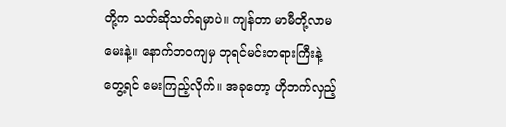တို့က သတ်ဆိုသတ်ရမှာပဲ။ ကျန်တာ မာမီတို့လာမမေးနဲ့။ နောက်ဘဝကျမှ ဘုရင်မင်းတရားကြီးနဲ့ တွေ့ရင် မေးကြည့်လိုက်။ အခုတော့ ဟိုဘက်လှည့်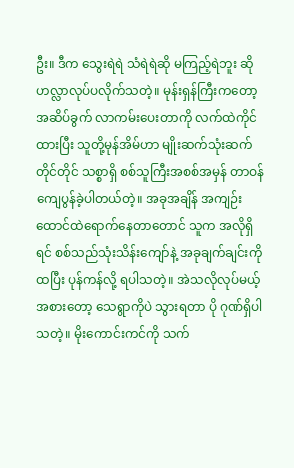ဦး။ ဒီက သွေးရဲရဲ သံရဲရဲဆို မကြည့်ရဲဘူး ဆို ဟလ္လာလုပ်ပလိုက်သတဲ့။ မုန်းရှန်ကြီးကတော့ အဆိပ်ခွက် လာကမ်းပေးတာကို လက်ထဲကိုင်ထားပြီး သူတို့မုန်အိမ်ဟာ မျိုးဆက်သုံးဆက်တိုင်တိုင် သစ္စာရှိ စစ်သူကြီးအစစ်အမှန် တာဝန်ကျေပွန်ခဲ့ပါတယ်တဲ့။ အခုအချိန် အကျဉ်းထောင်ထဲရောက်နေတာတောင် သူက အလိုရှိရင် စစ်သည်သုံးသိန်းကျော်နဲ့ အခုချက်ချင်းကို ထပြီး ပုန်ကန်လို့ ရပါသတဲ့။ အဲသလိုလုပ်မယ့်အစားတော့ သေရွာကိုပဲ သွားရတာ ပို ဂုဏ်ရှိပါသတဲ့။ မိုးကောင်းကင်ကို သက်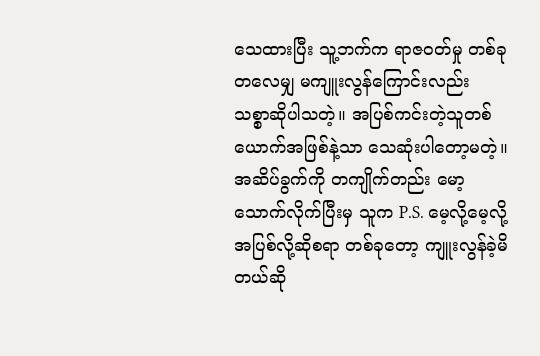သေထားပြီး သူ့ဘက်က ရာဇဝတ်မှု တစ်ခုတလေမျှ မကျူးလွန်ကြောင်းလည်း သစ္စာဆိုပါသတဲ့။ အပြစ်ကင်းတဲ့သူတစ်ယောက်အဖြစ်နဲ့သာ သေဆုံးပါတော့မတဲ့။ အဆိပ်ခွက်ကို တကျိုက်တည်း မော့သောက်လိုက်ပြီးမှ သူက P.S. မေ့လို့မေ့လို့ အပြစ်လို့ဆိုစရာ တစ်ခုတော့ ကျူးလွန်ခဲ့မိတယ်ဆို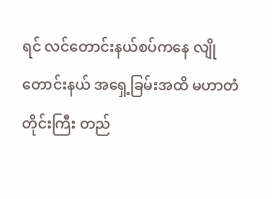ရင် လင်တောင်းနယ်စပ်ကနေ လျိုတောင်းနယ် အရှေ့ခြမ်းအထိ မဟာတံတိုင်းကြီး တည်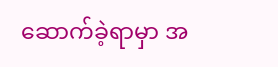ဆောက်ခဲ့ရာမှာ အ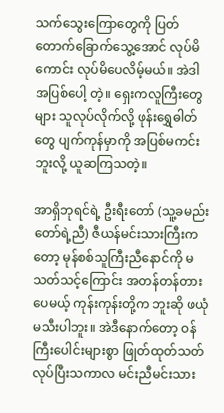သက်သွေးကြောတွေကို ပြတ်တောက်ခြောက်သွေ့အောင် လုပ်မိကောင်း လုပ်မိပေလိမ့်မယ်။ အဲဒါ အပြစ်ပေါ့ တဲ့။ ရှေးကလူကြီးတွေများ သူလုပ်လိုက်လို့ ဖုန်းရွှေဓါတ်တွေ ပျက်ကုန်မှာကို အပြစ်မကင်းဘူးလို့ ယူဆကြသတဲ့။

အာရှိဘုရင်ရဲ့ ဦးရီးတော် (သူ့ခမည်းတော်ရဲ့ညီ) ဇီယန်မင်းသားကြီးကတော့ မုန်စစ်သူကြီးညီနောင်ကို မသတ်သင့်ကြောင်း အတန်တန်တားပေမယ့် ကုန်းကုန်းတို့က ဘူးဆို ဖယုံမသီးပါဘူး။ အဲဒီနောက်တော့ ဝန်ကြီးပေါင်းများစွာ ဖြုတ်ထုတ်သတ် လုပ်ပြီးသကာလ မင်းညီမင်းသား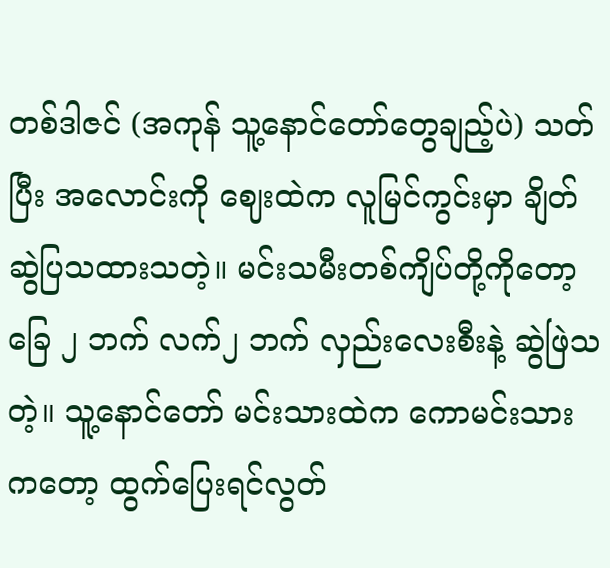တစ်ဒါဇင် (အကုန် သူ့နောင်တော်တွေချည့်ပဲ) သတ်ပြီး အလောင်းကို ဈေးထဲက လူမြင်ကွင်းမှာ ချိတ်ဆွဲပြသထားသတဲ့။ မင်းသမီးတစ်ကျိပ်တို့ကိုတော့ ခြေ ၂ ဘက် လက်၂ ဘက် လှည်းလေးစီးနဲ့ ဆွဲဖြဲသတဲ့။ သူ့နောင်တော် မင်းသားထဲက ကောမင်းသားကတော့ ထွက်ပြေးရင်လွတ်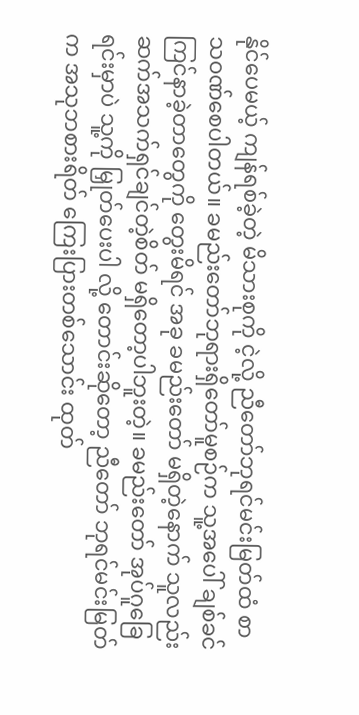နိုင်ပေမယ့် ကျန်ရစ်ခဲ့တဲ့ မိသားစုကို ငဲ့လို့ ညီတော်ဘုရင်မင်းမြတ်ထံ စာသဝဏ်စေပါတယ်။ ခမည်းတော်ဘုရားရှိတော်မူစဉ်က သူ့အပေါ် ချစ်ခင်ကြင်နာခဲ့တာတွေကို တွေးမိရင် အခု ခမည်းတော် မရှိတဲ့နောက် သူလည်း ဆက်အသက်ရှင်ချင်တဲ့စိတ် မရှိတော့ပါဘူးတဲ့။ ခမည်းတော် အုပ်ဂူခြေရင်းမှာပဲ သူ့ကို မြှုတ်ပေးပါ လို့ တောင်းဆိုတော့ ညီတော် ဘုရင်မင်းမြတ်က အသုဘစားရိတ် ကြေးပြားတစ်သောင်း ထုတ်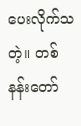ပေးလိုက်သတဲ့။ တစ်နန်းတော်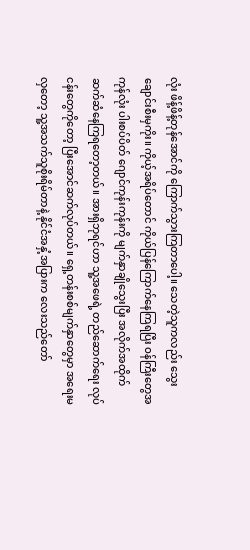လုံး ဖိန့်ဖိန့်တုန်အောင်ကို ကြောက်သွားကြတာပေါ့။ သေတဲ့သူကလည်း သွေးချောင်းစီးမှကိုး။ ကိုယ့်အရိပ်တောင် ကိုယ်ပြန်ကြောက်နေကြရပြီး ဝန်ကြီးတွေအကုန်လုံး ပါးစပ်ပိတ် ဂျောင်ကုန်းကုန်းကို မျက်နှာချိုသွေးပြီး အလိုက်အထိုက်ဆက်ဆံနေကြရတော့တယ်။ အားရှိဘုရင်ဟာ သူ့အဖေရဲ့ တည်ဆောက်ရေး လုပ်ငန်းတွေကိုတော့ ပြီးအောင်ဆက်လုပ်တယ်။ ရှေ့တန်းစစ်မျက်နှာတွေမှာ အရေးမလှတော့ သူ့အသက်သူစိုးရိမ်တာနဲ့ နိုင်ငံအနှံ့အပြားက လေးသည်တော်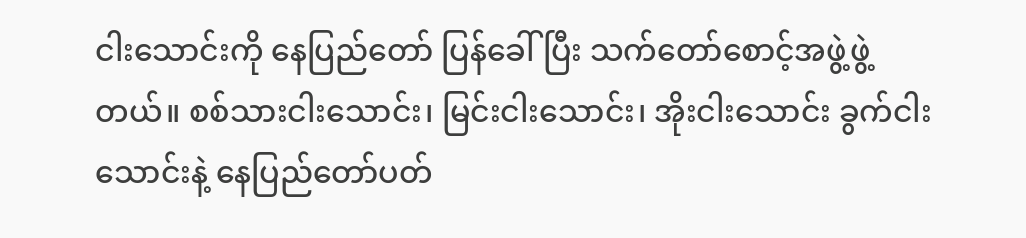ငါးသောင်းကို နေပြည်တော် ပြန်ခေါ်ပြီး သက်တော်စောင့်အဖွဲ့ဖွဲ့တယ်။ စစ်သားငါးသောင်း၊ မြင်းငါးသောင်း၊ အိုးငါးသောင်း ခွက်ငါးသောင်းနဲ့ နေပြည်တော်ပတ်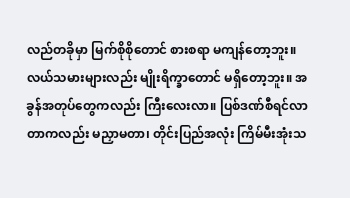လည်တခိုမှာ မြက်စိုစိုတောင် စားစရာ မကျန်တော့ဘူး။ လယ်သမားများလည်း မျိုးရိက္ခာတောင် မရှိတော့ဘူး။ အခွန်အတုပ်တွေကလည်း ကြီးလေးလာ။ ပြစ်ဒဏ်စီရင်လာတာကလည်း မညှာမတာ၊ တိုင်းပြည်အလုံး ကြိမ်မီးအုံးသ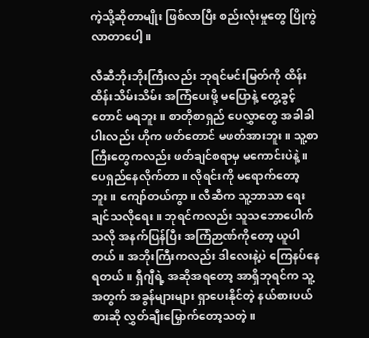ကဲ့သို့ဆိုတာမျိုး ဖြစ်လာပြီး စည်းလုံးမှုတွေ ပြိုကွဲလာတာပေါ့။

လီဆီဘိုးဘိုးကြီးလည်း ဘုရင်မင်းမြတ်ကို ထိန်းထိန်းသိမ်းသိမ်း အကြံပေးဖို့ မပြောနဲ့ တွေ့ခွင့်တောင် မရဘူး။ စာတိုစာရှည် ပေလွှာတွေ အခါခါ ပါးလည်း ဟိုက ဖတ်တောင် မဖတ်အားဘူး။ သူ့စာကြီးတွေကလည်း ဖတ်ချင်စရာမှ မကောင်းပဲနဲ့။ ပေရှည်နေလိုက်တာ။ လိုရင်းကို မရောက်တော့ဘူး။ ကျော်တယ်ကွာ။ လီဆီက သူ့ဘာသာ ရေးချင်သလိုရေး။ ဘုရင်ကလည်း သူသဘောပေါက်သလို အနက်ပြန်ပြီး အကြံဉာဏ်ကိုတော့ ယူပါတယ်။ အဘိုးကြီးကလည်း ဒါလေးနဲ့ပဲ ကြေနပ်နေရတယ်။ ရှီဂျီရဲ့ အဆိုအရတော့ အာရှိဘုရင်က သူ့အတွက် အခွန်များများ ရှာပေးနိုင်တဲ့ နယ်စားပယ်စားဆို လွှတ်ချီးမြှောက်တော့သတဲ့။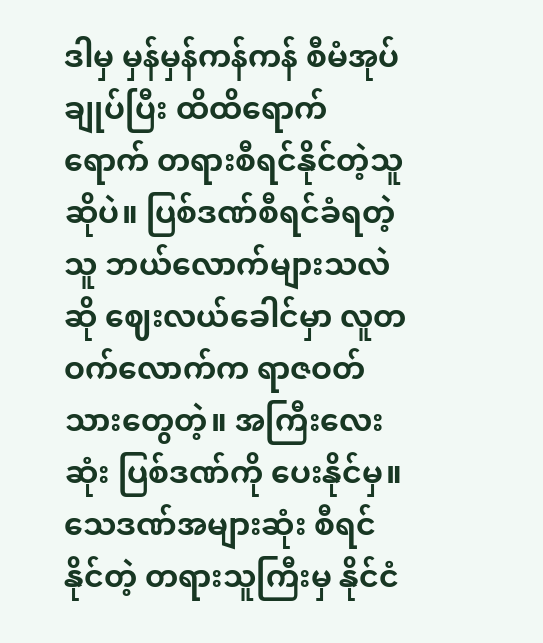ဒါမှ မှန်မှန်ကန်ကန် စီမံအုပ်ချုပ်ပြီး ထိထိရောက်ရောက် တရားစီရင်နိုင်တဲ့သူဆိုပဲ။ ပြစ်ဒဏ်စီရင်ခံရတဲ့သူ ဘယ်လောက်များသလဲဆို ဈေးလယ်ခေါင်မှာ လူတဝက်လောက်က ရာဇဝတ်သားတွေတဲ့။ အကြီးလေးဆုံး ပြစ်ဒဏ်ကို ပေးနိုင်မှ။ သေဒဏ်အများဆုံး စီရင်နိုင်တဲ့ တရားသူကြီးမှ နိုင်ငံ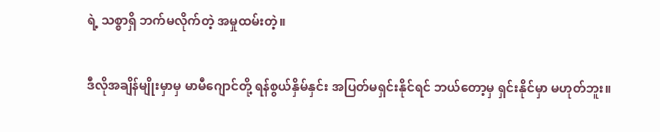ရဲ့ သစ္စာရှိ ဘက်မလိုက်တဲ့ အမှုထမ်းတဲ့။

ဒီလိုအချိန်မျိုးမှာမှ မာမီဂျောင်တို့ ရန်စွယ်နှိမ်နှင်း အပြတ်မရှင်းနိုင်ရင် ဘယ်တော့မှ ရှင်းနိုင်မှာ မဟုတ်ဘူး။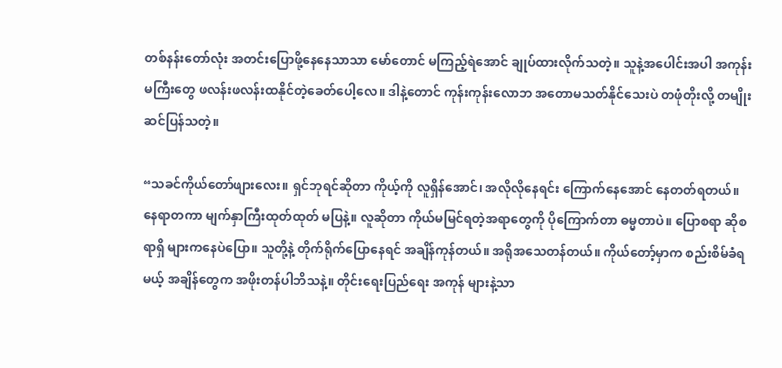တစ်နန်းတော်လုံး အတင်းပြောဖို့နေနေသာသာ မော်တောင် မကြည့်ရဲအောင် ချုပ်ထားလိုက်သတဲ့။ သူနဲ့အပေါင်းအပါ အကုန်းမကြီးတွေ ဖလန်းဖလန်းထနိုင်တဲ့ခေတ်ပေါ့လေ။ ဒါနဲ့တောင် ကုန်းကုန်းလောဘ အတောမသတ်နိုင်သေးပဲ တဖုံတိုးလို့ တမျိုးဆင်ပြန်သတဲ့။

“သခင်ကိုယ်တော်ဖျားလေး။ ရှင်ဘုရင်ဆိုတာ ကိုယ့်ကို လူရှိန်အောင်၊ အလိုလိုနေရင်း ကြောက်နေအောင် နေတတ်ရတယ်။ နေရာတကာ မျက်နှာကြီးထုတ်ထုတ် မပြနဲ့။ လူဆိုတာ ကိုယ်မမြင်ရတဲ့အရာတွေကို ပိုကြောက်တာ ဓမ္မတာပဲ။ ပြောစရာ ဆိုစရာရှိ များကနေပဲပြော။ သူတို့နဲ့ တိုက်ရိုက်ပြောနေရင် အချိန်ကုန်တယ်။ အရိုအသေတန်တယ်။ ကိုယ်တော့်မှာက စည်းစိမ်ခံရမယ့် အချိန်တွေက အဖိုးတန်ပါဘိသနဲ့။ တိုင်းရေးပြည်ရေး အကုန် များနဲ့သာ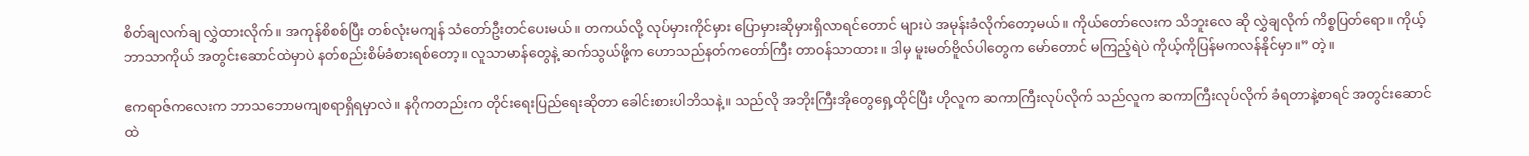စိတ်ချလက်ချ လွှဲထားလိုက်။ အကုန်စိစစ်ပြီး တစ်လုံးမကျန် သံတော်ဦးတင်ပေးမယ်။ တကယ်လို့ လုပ်မှားကိုင်မှား ပြောမှားဆိုမှားရှိလာရင်တောင် များပဲ အမုန်းခံလိုက်တော့မယ်။ ကိုယ်တော်လေးက သိဘူးလေ ဆို လွှဲချလိုက် ကိစ္စပြတ်ရော။ ကိုယ့်ဘာသာကိုယ် အတွင်းဆောင်ထဲမှာပဲ နတ်စည်းစိမ်ခံစားရစ်တော့။ လူသာမာန်တွေနဲ့ ဆက်သွယ်ဖို့က ဟောသည်နတ်ကတော်ကြီး တာဝန်သာထား။ ဒါမှ မူးမတ်ဗိူလ်ပါတွေက မော်တောင် မကြည့်ရဲပဲ ကိုယ့်ကိုပြန်မကလန်နိုင်မှာ။” တဲ့။

ဧကရာဇ်ကလေးက ဘာသဘောမကျစရာရှိရမှာလဲ။ နဂိုကတည်းက တိုင်းရေးပြည်ရေးဆိုတာ ခေါင်းစားပါဘိသနဲ့။ သည်လို အဘိုးကြီးအိုတွေရှေ့ထိုင်ပြီး ဟိုလူက ဆကာကြီးလုပ်လိုက် သည်လူက ဆကာကြီးလုပ်လိုက် ခံရတာနဲ့စာရင် အတွင်းဆောင်ထဲ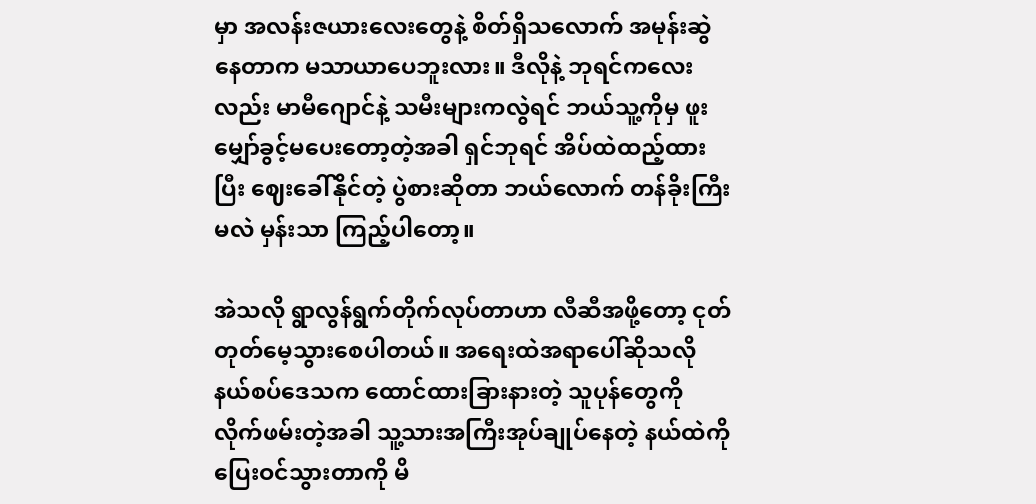မှာ အလန်းဇယားလေးတွေနဲ့ စိတ်ရှိသလောက် အမုန်းဆွဲနေတာက မသာယာပေဘူးလား။ ဒီလိုနဲ့ ဘုရင်ကလေးလည်း မာမီဂျောင်နဲ့ သမီးများကလွဲရင် ဘယ်သူ့ကိုမှ ဖူးမျှော်ခွင့်မပေးတော့တဲ့အခါ ရှင်ဘုရင် အိပ်ထဲထည့်ထားပြီး ဈေးခေါ်နိုင်တဲ့ ပွဲစားဆိုတာ ဘယ်လောက် တန်ခိုးကြီးမလဲ မှန်းသာ ကြည့်ပါတော့။

အဲသလို ရွာလွန်ရွက်တိုက်လုပ်တာဟာ လီဆီအဖို့တော့ ငုတ်တုတ်မေ့သွားစေပါတယ်။ အရေးထဲအရာပေါ်ဆိုသလို နယ်စပ်ဒေသက ထောင်ထားခြားနားတဲ့ သူပုန်တွေကို လိုက်ဖမ်းတဲ့အခါ သူ့သားအကြီးအုပ်ချုပ်နေတဲ့ နယ်ထဲကို ပြေးဝင်သွားတာကို မိ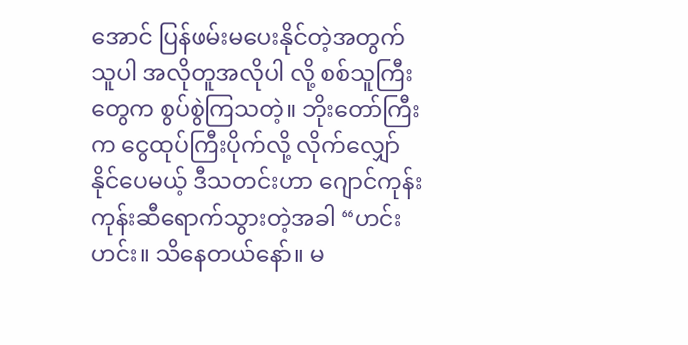အောင် ပြန်ဖမ်းမပေးနိုင်တဲ့အတွက် သူပါ အလိုတူအလိုပါ လို့ စစ်သူကြီးတွေက စွပ်စွဲကြသတဲ့။ ဘိုးတော်ကြီးက ငွေထုပ်ကြီးပိုက်လို့ လိုက်လျှော်နိုင်ပေမယ့် ဒီသတင်းဟာ ဂျောင်ကုန်းကုန်းဆီရောက်သွားတဲ့အခါ “ဟင်း ဟင်း။ သိနေတယ်နော်။ မ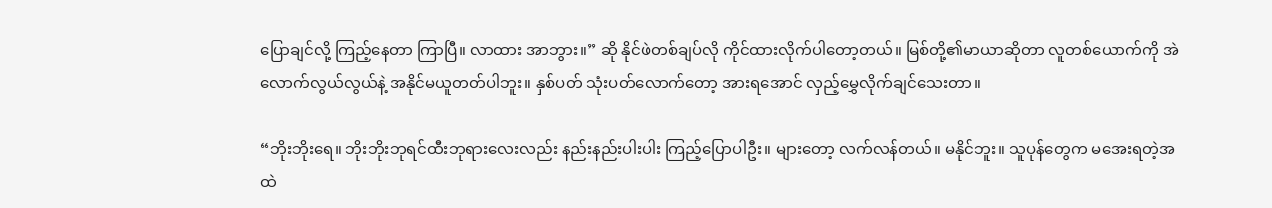ပြောချင်လို့ ကြည့်နေတာ ကြာပြီ။ လာထား အာဘွား။” ဆို နိုင်ဖဲတစ်ချပ်လို ကိုင်ထားလိုက်ပါတော့တယ်။ မြစ်တို့၏မာယာဆိုတာ လူတစ်ယောက်ကို အဲလောက်လွယ်လွယ်နဲ့ အနိုင်မယူတတ်ပါဘူး။ နှစ်ပတ် သုံးပတ်လောက်တော့ အားရအောင် လှည့်မွှေလိုက်ချင်သေးတာ။

“ဘိုးဘိုးရေ။ ဘိုးဘိုးဘုရင်ထီးဘုရားလေးလည်း နည်းနည်းပါးပါး ကြည့်ပြောပါဦး။ များတော့ လက်လန်တယ်။ မနိုင်ဘူး။ သူပုန်တွေက မအေးရတဲ့အထဲ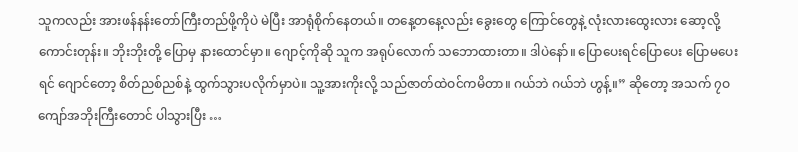သူကလည်း အားဖန်နန်းတော်ကြီးတည်ဖို့ကိုပဲ မဲပြီး အာရုံစိုက်နေတယ်။ တနေ့တနေ့လည်း ခွေးတွေ ကြောင်တွေနဲ့ လုံးလားထွေးလား ဆော့လို့ကောင်းတုန်း။ ဘိုးဘိုးတို့ ပြောမှ နားထောင်မှာ။ ဂျောင့်ကိုဆို သူက အရုပ်လောက် သဘောထားတာ။ ဒါပဲနော်။ ပြောပေးရင်ပြောပေး ပြောမပေးရင် ဂျောင်တော့ စိတ်ညစ်ညစ်နဲ့ ထွက်သွားပလိုက်မှာပဲ။ သူ့အားကိုးလို့ သည်ဇာတ်ထဲဝင်ကမိတာ။ ဂယ်ဘဲ ဂယ်ဘဲ ဟွန့်။” ဆိုတော့ အသက် ၇ဝ ကျော်အဘိုးကြီးတောင် ပါသွားပြီး …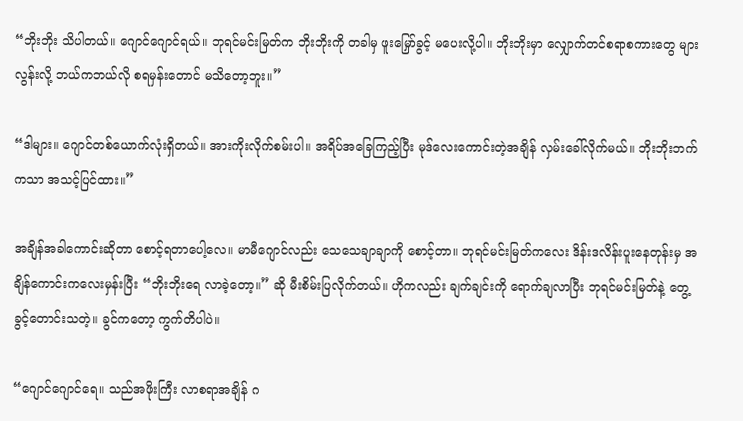“ဘိုးဘိုး သိပါတယ်။ ဂျောင်ဂျောင်ရယ်။ ဘုရင်မင်းမြတ်က ဘိုးဘိုးကို တခါမှ ဖူးမြှော်ခွင့် မပေးလို့ပါ။ ဘိုးဘိုးမှာ လျှောက်တင်စရာစကားတွေ များလွန်းလို့ ဘယ်ကဘယ်လို စရမှန်းတောင် မသိတော့ဘူး။”

“ဒါများ။ ဂျောင်တစ်ယောက်လုံးရှိတယ်။ အားကိုးလိုက်စမ်းပါ။ အရိပ်အခြေကြည့်ပြီး မုဒ်လေးကောင်းတဲ့အချိန် လှမ်းခေါ်လိုက်မယ်။ ဘိုးဘိုးဘက်ကသာ အသင့်ပြင်ထား။”

အချိန်အခါကောင်းဆိုတာ စောင့်ရတာပေါ့လေ။ မာမီဂျောင်လည်း သေသေချာချာကို စောင့်တာ။ ဘုရင်မင်းမြတ်ကလေး ဒိန်းဒလိန်းပူးနေတုန်းမှ အချိန်ကောင်းကလေးမှန်းပြီး “ဘိုးဘိုးရေ လာခဲ့တော့။” ဆို မီးစိမ်းပြလိုက်တယ်။ ဟိုကလည်း ချက်ချင်းကို ရောက်ချလာပြီး ဘုရင်မင်းမြတ်နဲ့ တွေ့ခွင့်တောင်းသတဲ့။ ခွင်ကတော့ ကွက်တိပါပဲ။

“ဂျောင်ဂျောင်ရေ။ သည်အဖိုးကြီး လာစရာအချိန် ဂ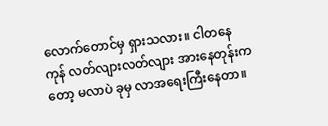လောက်တောင်မှ ရှားသလား။ ငါတနေကုန် လတ်လျားလတ်လျား အားနေတုန်းကတော့ မလာပဲ ခုမှ လာအရေးကြီးနေတာ။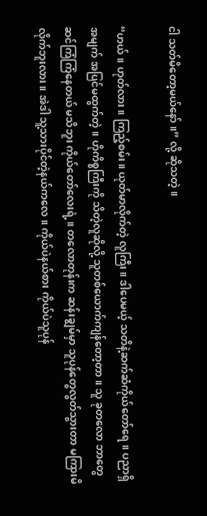ငါ သတ်မိတော့မယ်နော်။” လို့ ဆိုသတဲ့။

“ဟယ်။ ဟုတ်လား။ ကြည့်စမ်း။ ယုတ်မာလိုက်တဲ့ လူကြီး။ ဒါပေမယ့် သတိနဲ့ဆက်ဆံကိုယ်တော်ရေ။ ပညာရှိ အမျက် အပြင်မထွက်တဲ့။ ဟိုကိစ္စကြီးကို သိတဲ့လူဆိုလို့ သူတစ်ယောက်ကျန်တော့တာ။ သူ ခုတလော ဘာတွေ ဆင်ကြံကြံနေတယ် မသိဘူး ကိုယ်တော်လေးရဲ့။ တလောတုန်းက ဆန်းချွမ်မှာ သူပုန်တွေလွတ်သွားတာ မကြားမိလိုက်ဘူးလား။ အဲဒါ သူ့သားပိုင်တဲ့နယ်ကလေ။ ကိုယ်ပဲနယ်စား ကိုယ်ပဲသူပုန်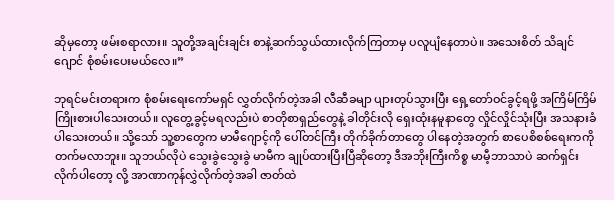ဆိုမှတော့ ဖမ်းစရာလား။ သူတို့အချင်းချင်း စာနဲ့ဆက်သွယ်ထားလိုက်ကြတာမှ ပလူပျံနေတာပဲ။ အသေးစိတ် သိချင် ဂျောင် စုံစမ်းပေးမယ်လေ။”

ဘုရင်မင်းတရားက စုံစမ်းရေးကော်မရှင် လွှတ်လိုက်တဲ့အခါ လီဆီခမျာ ပျားတုပ်သွားပြီး ရှေ့တော်ဝင်ခွင့်ရဖို့ အကြိမ်ကြိမ် ကြိုးစားပါသေးတယ်။ လူတွေ့ခွင့်မရလည်းပဲ စာတိုစာရှည်တွေနဲ့ ခါတိုင်းလို ရှေးထုံးနမူနာတွေ လှိုင်လှိုင်သုံးပြီး အသနားခံပါသေးတယ်။ သို့သော် သူ့စာတွေက မာမီဂျောင့်ကို ပေါ်တင်ကြီး တိုက်ခိုက်တာတွေ ပါနေတဲ့အတွက် စာပေစိစစ်ရေးကကို တက်မလာဘူး။ သူဘယ်လိုပဲ သွေးခွဲသွေးခွဲ မာမီက ချုပ်ထားပြီးပြီဆိုတော့ ဒီအဘိုးကြီးကိစ္စ မာမီ့ဘာသာပဲ ဆက်ရှင်းလိုက်ပါတော့ လို့ အာဏာကုန်လွှဲလိုက်တဲ့အခါ ဇာတ်ထဲ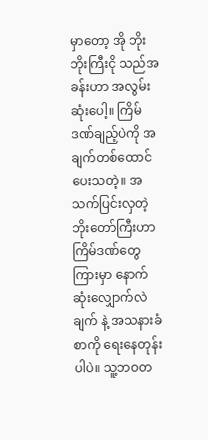မှာတော့ အို ဘိုးဘိုးကြီးငို သည်အခန်းဟာ အလွမ်းဆုံးပေါ့။ ကြိမ်ဒဏ်ချည့်ပဲကို အချက်တစ်ထောင်ပေးသတဲ့။ အသက်ပြင်းလှတဲ့ဘိုးတော်ကြီးဟာ ကြိမ်ဒဏ်တွေကြားမှာ နောက်ဆုံးလျှောက်လဲချက် နဲ့ အသနားခံစာကို ရေးနေတုန်းပါပဲ။ သူ့ဘဝတ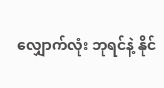လျှောက်လုံး ဘုရင်နဲ့ နိုင်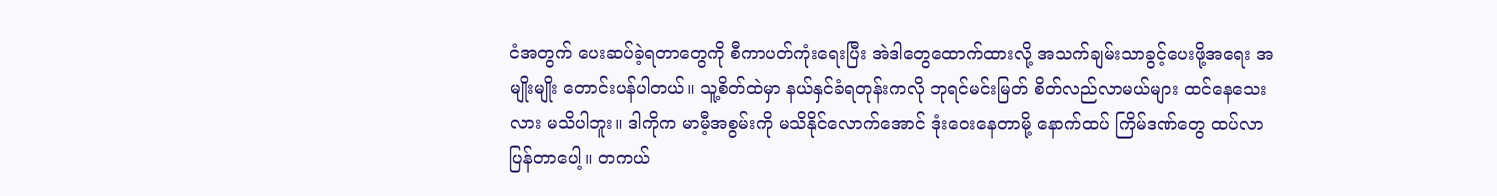ငံအတွက် ပေးဆပ်ခဲ့ရတာတွေကို စီကာပတ်ကုံးရေးပြီး အဲဒါတွေထောက်ထားလို့ အသက်ချမ်းသာခွင့်ပေးဖို့အရေး အမျိုးမျိုး တောင်းပန်ပါတယ်။ သူ့စိတ်ထဲမှာ နယ်နှင်ခံရတုန်းကလို ဘုရင်မင်းမြတ် စိတ်လည်လာမယ်များ ထင်နေသေးလား မသိပါဘူး။ ဒါကိုက မာမီ့အစွမ်းကို မသိနိုင်လောက်အောင် ဒုံးဝေးနေတာမို့ နောက်ထပ် ကြိမ်ဒဏ်တွေ ထပ်လာပြန်တာပေါ့။ တကယ်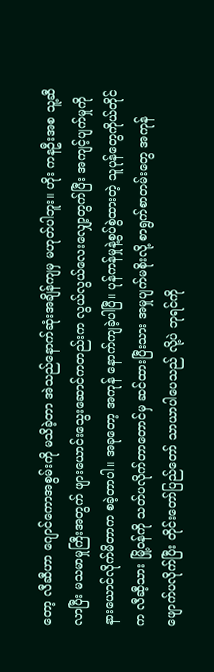တော့ လီဆီဟာ ဂျောင်ကောအစွမ်းကို မသိခဲ့တာ အဲသည်နောက်ဆုံးအချိန်ကျမှ မဟုတ်ပါဘူး။ ဟိုး ကနဦးအစ သူ့ဆီလာပြီး မသမာမှုကြီးအတွက် ဖျားယောင်းသွေးဆောင်ကတည်းက လွယ်လွယ်လေးလျှော့တွက်ပြီး အကျင့်ပျက်မှုကို နားယောင်လိုက်မိတာက စခဲ့တာပါ။ အခုတော့ အကုန် နောက်ကျခဲ့ပါပြီ။ ပုန်ကန်မှုနဲ့စွပ်စွဲထားတဲ့ သူပုန်တွေကိုယ်တိုင်က လီဆီ့သား မြို့ဝန်ကို သတ်ပလိုက်တာတောင်မှ ဆင်ထားပြီးသား အမှုပျက်မစိုးလို့ စာရွက်စာတမ်းတွေ အကုန် ဖျောက်ပလိုက်ပြီး တိုင်းတော်ပြည်တော် သာယာပါပေသည် လို့ပဲ ဘုရင်ကို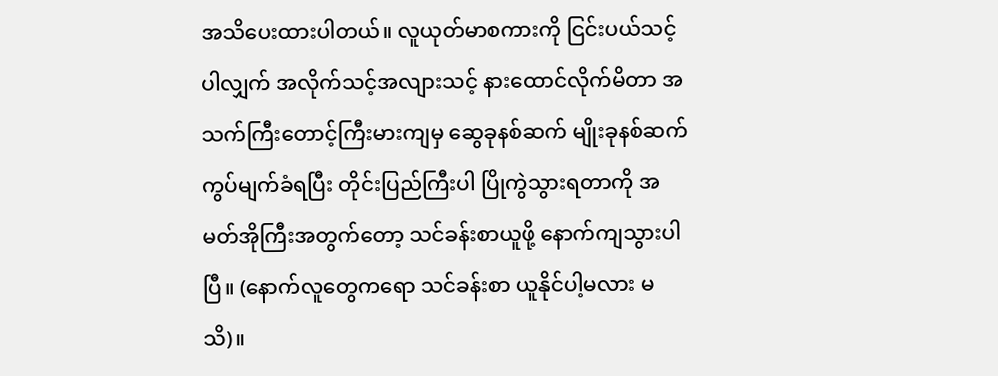အသိပေးထားပါတယ်။ လူယုတ်မာစကားကို ငြင်းပယ်သင့်ပါလျှက် အလိုက်သင့်အလျားသင့် နားထောင်လိုက်မိတာ အသက်ကြီးတောင့်ကြီးမားကျမှ ဆွေခုနစ်ဆက် မျိုးခုနစ်ဆက် ကွပ်မျက်ခံရပြီး တိုင်းပြည်ကြီးပါ ပြိုကွဲသွားရတာကို အမတ်အိုကြီးအတွက်တော့ သင်ခန်းစာယူဖို့ နောက်ကျသွားပါပြီ။ (နောက်လူတွေကရော သင်ခန်းစာ ယူနိုင်ပါ့မလား မသိ)။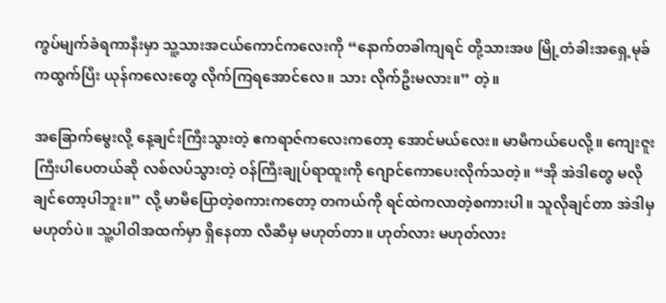ကွပ်မျက်ခံရကာနီးမှာ သူ့သားအငယ်ကောင်ကလေးကို “နောက်တခါကျရင် တို့သားအဖ မြို့တံခါးအရှေ့မုခ်ကထွက်ပြီး ယုန်ကလေးတွေ လိုက်ကြရအောင်လေ။ သား လိုက်ဦးမလား။” တဲ့။

အခြောက်မွေးလို့ နေ့ချင်းကြီးသွားတဲ့ ဧကရာဇ်ကလေးကတော့ အောင်မယ်လေး။ မာမီကယ်ပေလို့။ ကျေးဇူးကြီးပါပေတယ်ဆို လစ်လပ်သွားတဲ့ ဝန်ကြီးချုပ်ရာထူးကို ဂျောင်ကောပေးလိုက်သတဲ့။ “အို အဲဒါတွေ မလိုချင်တော့ပါဘူး။” လို့ မာမီပြောတဲ့စကားကတော့ တကယ်ကို ရင်ထဲကလာတဲ့စကားပါ။ သူလိုချင်တာ အဲဒါမှ မဟုတ်ပဲ။ သူ့ပါဝါအထက်မှာ ရှိနေတာ လီဆီမှ မဟုတ်တာ။ ဟုတ်လား မဟုတ်လား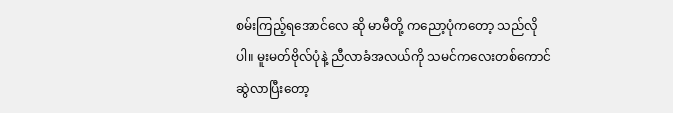စမ်းကြည့်ရအောင်လေ ဆို မာမီတို့ ကညော့ပုံကတော့ သည်လိုပါ။ မူးမတ်ဗိုလ်ပုံနဲ့ ညီလာခံအလယ်ကို သမင်ကလေးတစ်ကောင်ဆွဲလာပြီးတော့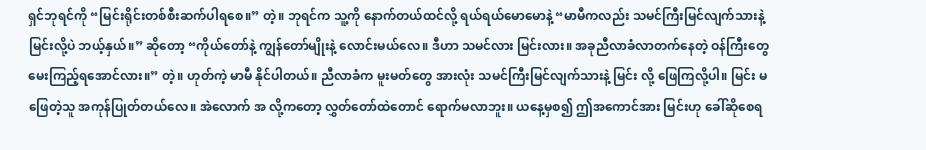ရှင်ဘုရင်ကို “မြင်းရိုင်းတစ်စီးဆက်ပါရစေ။” တဲ့။ ဘုရင်က သူ့ကို နောက်တယ်ထင်လို့ ရယ်ရယ်မောမောနဲ့ “မာမီကလည်း သမင်ကြီးမြင်လျက်သားနဲ့ မြင်းလို့ပဲ ဘယ့်နှယ်။” ဆိုတော့ “ကိုယ်တော်နဲ့ ကျွန်တော်မျိုးနဲ့ လောင်းမယ်လေ။ ဒီဟာ သမင်လား မြင်းလား။ အခုညီလာခံလာတက်နေတဲ့ ဝန်ကြီးတွေ မေးကြည့်ရအောင်လား။” တဲ့။ ဟုတ်ကဲ့ မာမီ နိုင်ပါတယ်။ ညီလာခံက မူးမတ်တွေ အားလုံး သမင်ကြီးမြင်လျက်သားနဲ့ မြင်း လို့ ဖြေကြလို့ပါ။ မြင်း မဖြေတဲ့သူ အကုန်ပြုတ်တယ်လေ။ အဲလောက် အ လို့ကတော့ လွှတ်တော်ထဲတောင် ရောက်မလာဘူး။ ယနေ့မှစ၍ ဤအကောင်အား မြင်းဟု ခေါ်ဆိုစေရ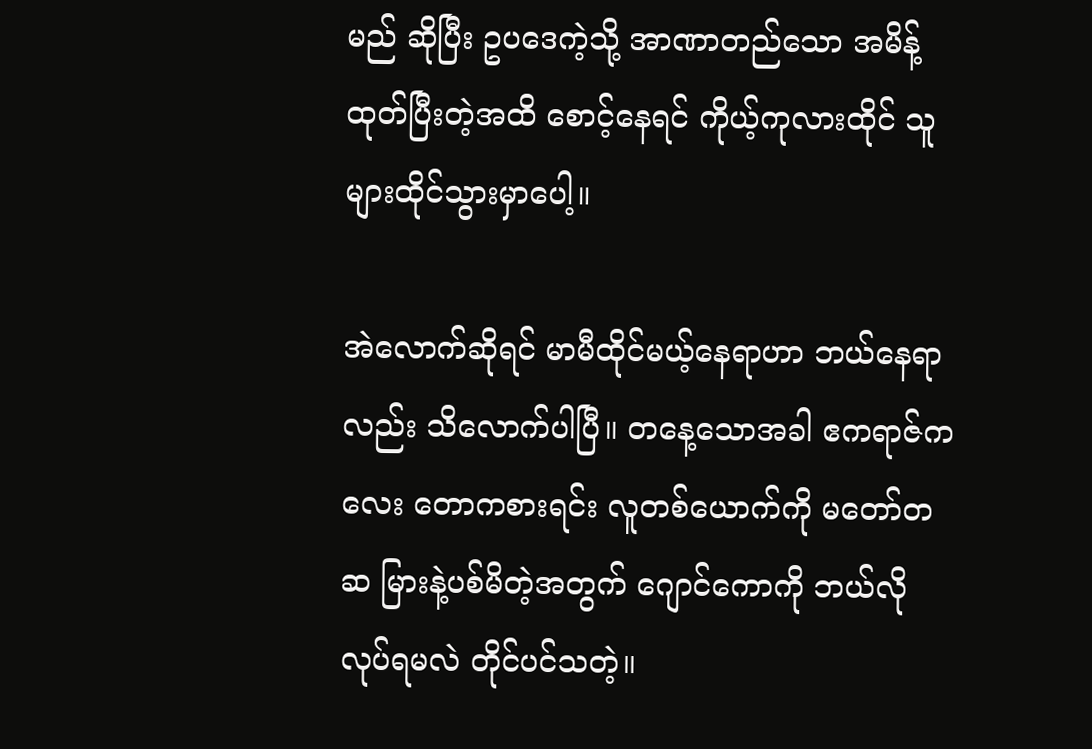မည် ဆိုပြီး ဥပဒေကဲ့သို့ အာဏာတည်သော အမိန့်ထုတ်ပြီးတဲ့အထိ စောင့်နေရင် ကိုယ့်ကုလားထိုင် သူများထိုင်သွားမှာပေါ့။

အဲလောက်ဆိုရင် မာမီထိုင်မယ့်နေရာဟာ ဘယ်နေရာလည်း သိလောက်ပါပြီ။ တနေ့သောအခါ ဧကရာဇ်ကလေး တောကစားရင်း လူတစ်ယောက်ကို မတော်တဆ မြားနဲ့ပစ်မိတဲ့အတွက် ဂျောင်ကောကို ဘယ်လိုလုပ်ရမလဲ တိုင်ပင်သတဲ့။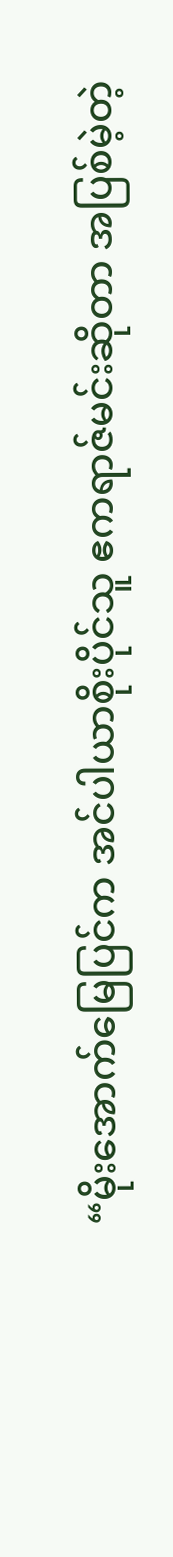“မိုးအောက်မြေပြင်က အင်ပါယာစိုးပိုင်သူ ဧကရာဇ်မင်းဆိုတာ အပြစ်မဲ့တဲ့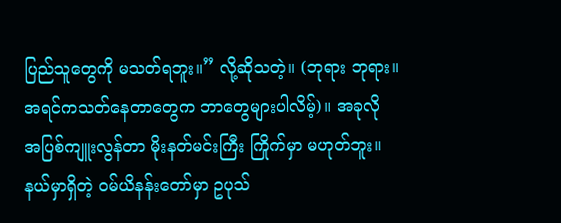ပြည်သူတွေကို မသတ်ရဘူး။” လို့ဆိုသတဲ့။ (ဘုရား ဘုရား။ အရင်ကသတ်နေတာတွေက ဘာတွေများပါလိမ့်)။ အခုလို အပြစ်ကျူးလွန်တာ မိုးနတ်မင်းကြီး ကြိုက်မှာ မဟုတ်ဘူး။ နယ်မှာရှိတဲ့ ဝမ်ယိနန်းတော်မှာ ဥပုသ်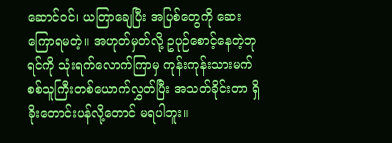ဆောင်ဝင်၊ ယတြာချေပြီး အပြစ်တွေကို ဆေးကြောရမတဲ့။ အဟုတ်မှတ်လို့ ဥပုဉ်စောင့်နေတဲ့ဘုရင်ကို သုံးရက်လောက်ကြာမှ ကုန်းကုန်းသားမက် စစ်သူကြီးတစ်ယောက်လွှတ်ပြီး အသတ်ခိုင်းတာ ရှိခိုးတောင်းပန်လို့တောင် မရပါဘူး။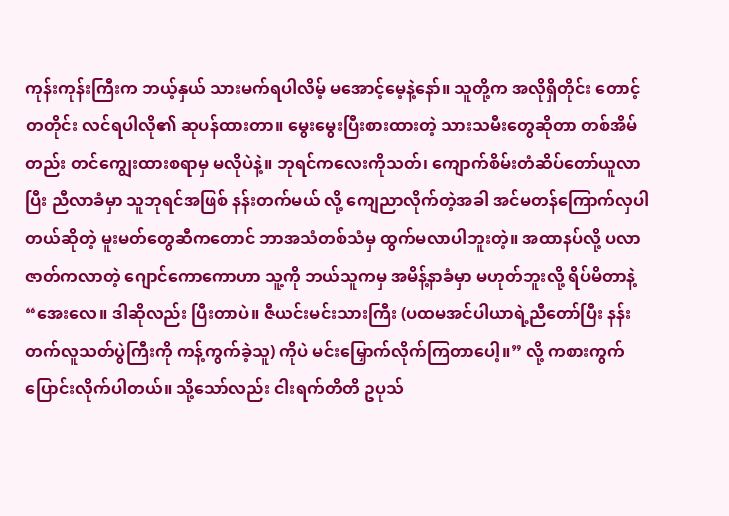ကုန်းကုန်းကြီးက ဘယ့်နှယ် သားမက်ရပါလိမ့် မအောင့်မေ့နဲ့နော်။ သူတို့က အလိုရှိတိုင်း တောင့်တတိုင်း လင်ရပါလို၏ ဆုပန်ထားတာ။ မွေးမွေးပြီးစားထားတဲ့ သားသမီးတွေဆိုတာ တစ်အိမ်တည်း တင်ကျွေးထားစရာမှ မလိုပဲနဲ့။ ဘုရင်ကလေးကိုသတ်၊ ကျောက်စိမ်းတံဆိပ်တော်ယူလာပြီး ညီလာခံမှာ သူဘုရင်အဖြစ် နန်းတက်မယ် လို့ ကျေညာလိုက်တဲ့အခါ အင်မတန်ကြောက်လှပါတယ်ဆိုတဲ့ မူးမတ်တွေဆီကတောင် ဘာအသံတစ်သံမှ ထွက်မလာပါဘူးတဲ့။ အထာနပ်လို့ ပလာဇာတ်ကလာတဲ့ ဂျောင်ကောကောဟာ သူ့ကို ဘယ်သူကမှ အမိန့်နာခံမှာ မဟုတ်ဘူးလို့ ရိပ်မိတာနဲ့ “အေးလေ။ ဒါဆိုလည်း ပြီးတာပဲ။ ဇီယင်းမင်းသားကြီး (ပထမအင်ပါယာရဲ့ညီတော်ပြီး နန်းတက်လူသတ်ပွဲကြီးကို ကန့်ကွက်ခဲ့သူ) ကိုပဲ မင်းမြှောက်လိုက်ကြတာပေါ့။” လို့ ကစားကွက်ပြောင်းလိုက်ပါတယ်။ သို့သော်လည်း ငါးရက်တိတိ ဥပုသ်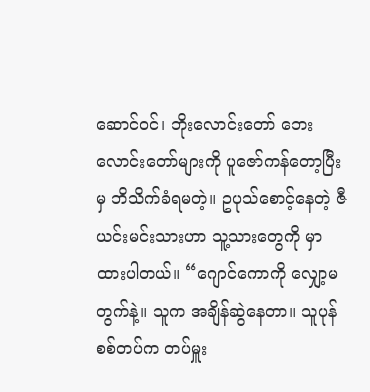ဆောင်ဝင်၊ ဘိုးလောင်းတော် ဘေးလောင်းတော်များကို ပူဇော်ကန်တော့ပြီးမှ ဘိသိက်ခံရမတဲ့။ ဥပုသ်စောင့်နေတဲ့ ဇီယင်းမင်းသားဟာ သူ့သားတွေကို မှာထားပါတယ်။ “ဂျောင်ကောကို လျှော့မတွက်နဲ့။ သူက အချိန်ဆွဲနေတာ။ သူပုန်စစ်တပ်က တပ်မှူး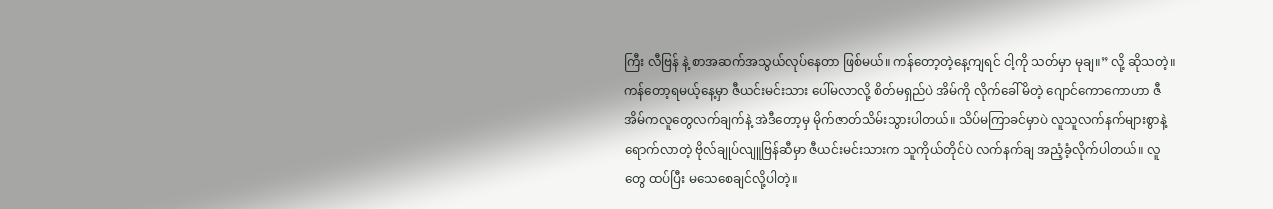ကြီး လီဗြန် နဲ့ စာအဆက်အသွယ်လုပ်နေတာ ဖြစ်မယ်။ ကန်တော့တဲ့နေ့ကျရင် ငါ့ကို သတ်မှာ မုချ။” လို့ ဆိုသတဲ့။ ကန်တော့ရမယ့်နေ့မှာ ဇီယင်းမင်းသား ပေါ်မလာလို့ စိတ်မရှည်ပဲ အိမ်ကို လိုက်ခေါ်မိတဲ့ ဂျောင်ကောကောဟာ ဇီအိမ်ကလူတွေလက်ချက်နဲ့ အဲဒီတော့မှ မိုက်ဇာတ်သိမ်းသွားပါတယ်။ သိပ်မကြာခင်မှာပဲ လူသူလက်နက်များစွာနဲ့ ရောက်လာတဲ့ ဗိုလ်ချုပ်လျူဗြန်ဆီမှာ ဇီယင်းမင်းသားက သူကိုယ်တိုင်ပဲ လက်နက်ချ အညံ့ခံ့လိုက်ပါတယ်။ လူတွေ ထပ်ပြီး မသေစေချင်လို့ပါတဲ့။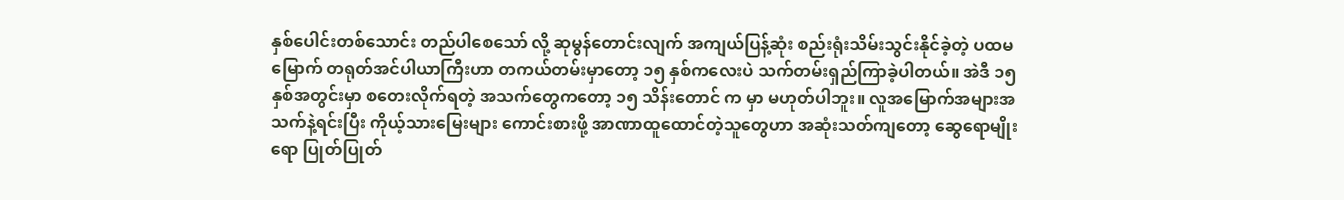နှစ်ပေါင်းတစ်သောင်း တည်ပါစေသော် လို့ ဆုမွန်တောင်းလျက် အကျယ်ပြန့်ဆုံး စည်းရုံးသိမ်းသွင်းနိုင်ခဲ့တဲ့ ပထမမြောက် တရုတ်အင်ပါယာကြီးဟာ တကယ်တမ်းမှာတော့ ၁၅ နှစ်ကလေးပဲ သက်တမ်းရှည်ကြာခဲ့ပါတယ်။ အဲဒီ ၁၅ နှစ်အတွင်းမှာ စတေးလိုက်ရတဲ့ အသက်တွေကတော့ ၁၅ သိန်းတောင် က မှာ မဟုတ်ပါဘူး။ လူအမြောက်အများအသက်နဲ့ရင်းပြီး ကိုယ့်သားမြေးများ ကောင်းစားဖို့ အာဏာထူထောင်တဲ့သူတွေဟာ အဆုံးသတ်ကျတော့ ဆွေရောမျိုးရော ပြုတ်ပြုတ်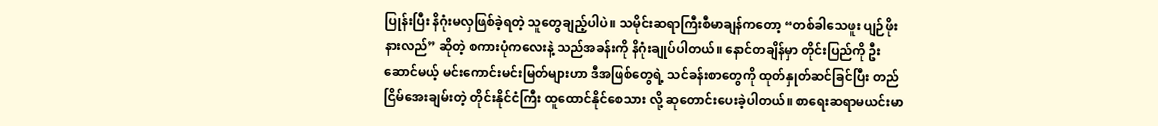ပြုန်းပြီး နိဂုံးမလှဖြစ်ခဲ့ရတဲ့ သူတွေချည့်ပါပဲ။ သမိုင်းဆရာကြီးစီမာချန်ကတော့ “တစ်ခါသေဖူး ပျဉ်ဖိုးနားလည်” ဆိုတဲ့ စကားပုံကလေးနဲ့ သည်အခန်းကို နိဂုံးချုပ်ပါတယ်။ နောင်တချိန်မှာ တိုင်းပြည်ကို ဦးဆောင်မယ့် မင်းကောင်းမင်းမြတ်များဟာ ဒီအဖြစ်တွေရဲ့ သင်ခန်းစာတွေကို ထုတ်နှုတ်ဆင်ခြင်ပြီး တည်ငြိမ်အေးချမ်းတဲ့ တိုင်းနိုင်ငံကြီး ထူထောင်နိုင်စေသား လို့ ဆုတောင်းပေးခဲ့ပါတယ်။ စာရေးဆရာမယင်းမာ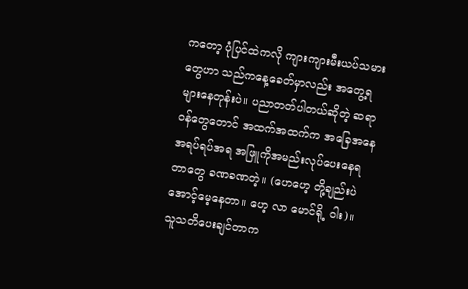ကတော့ ပုံပြင်ထဲကလို ကျားကျားမီးယပ်သမားတွေဟာ သည်ကနေ့ခေတ်မှာလည်း အတွေ့ရများနေတုန်းပဲ။ ပညာတတ်ပါတယ်ဆိုတဲ့ ဆရာဝန်တွေတောင် အထက်အထက်က အခြေအနေအရပ်ရပ်အရ အဖြူကိုအမည်းလုပ်ပေးနေရတာတွေ ခဏခဏတဲ့။ (ဟေဟေ့ တို့ချည်းပဲ အောင့်မေ့နေတာ။ ဟေ့ လာ မောင်ရို့ ဝါး)။ သူသတိပေးချင်တာက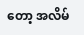တော့ အလိမ်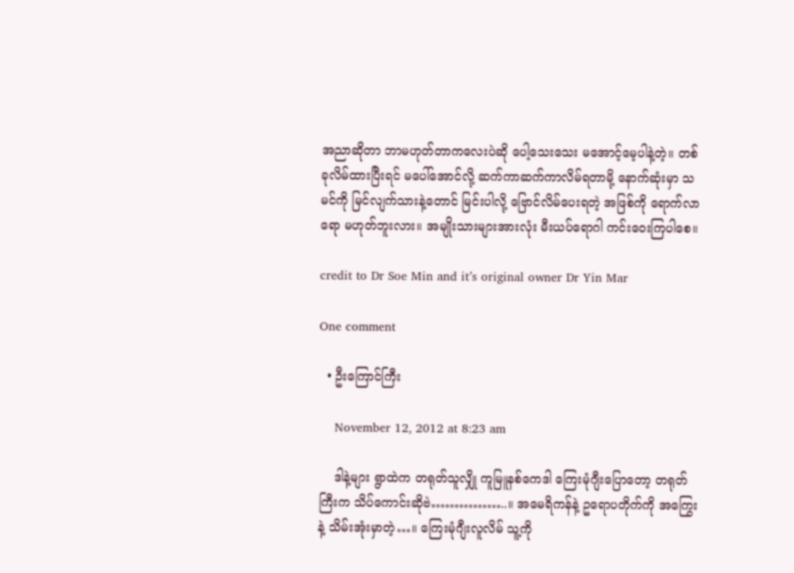အညာဆိုတာ ဘာမဟုတ်တာကလေးပဲဆို ပေါ့သေးသေး မအောင့်မေ့ပါနဲ့တဲ့။ တစ်ခုလိမ်ထားပြီးရင် မပေါ်အောင်လို့ ဆက်ကာဆက်ကာလိမ်ရတာမို့ နောက်ဆုံးမှာ သမင်ကို မြင်လျက်သားနဲ့တောင် မြင်းပါလို့ ဗြောင်လိမ်ပေးရတဲ့ အဖြစ်ကို ရောက်လာရော မဟုတ်ဘူးလား။ အမျိုးသားများအားလုံး မီးယပ်ရောဂါ ကင်းဝေးကြပါစေ။

credit to Dr Soe Min and it’s original owner Dr Yin Mar

One comment

  • ဦးကြောင်ကြီး

    November 12, 2012 at 8:23 am

    ဒါနဲ့များ ရွာထဲက တရုတ်သူလျှို ကူမြူနစ်ကေဒါ ကြေးမုံဂျီးပြောတော့ တရုတ်ကြီးက သိပ်ကောင်းဆိုဗဲ……………..။ အမေရိကန်နဲ့ ဥရောပတိုက်ကို အကြွေးနဲ့ သိမ်းအုံးမှာတဲ့…။ ကြေးမုံဂျီးလူလိမ် သူ့ကို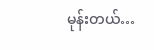မုန်းတယ်…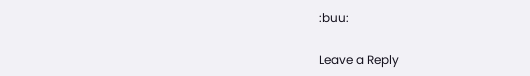:buu:

Leave a Reply